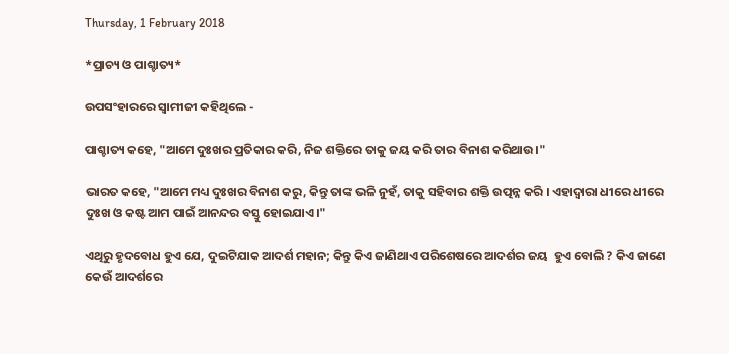Thursday, 1 February 2018

*ପ୍ରାଚ୍ୟ ଓ ପାଶ୍ଚାତ୍ୟ*

ଉପସଂହାରରେ ସ୍ୱାମୀଜୀ କହିଥିଲେ -

ପାଶ୍ଚାତ୍ୟ କହେ, "ଆମେ ଦୁଃଖର ପ୍ରତିକାର କରି, ନିଜ ଶକ୍ତିରେ ତାକୁ ଜୟ କରି ତାର ବିନାଶ କରିଥାଉ।"

ଭାରତ କହେ, "ଆମେ ମଧ୍ୟ ଦୁଃଖର ବିନାଶ କରୁ, କିନ୍ତୁ ତାଙ୍କ ଭଳି ନୁହଁ, ତାକୁ ସହିବାର ଶକ୍ତି ଉତ୍ପନ୍ନ କରି । ଏହାଦ୍ୱାରା ଧୀରେ ଧୀରେ ଦୁଃଖ ଓ କଷ୍ଟ ଆମ ପାଇଁ ଆନନ୍ଦର ବସ୍ତୁ ହୋଇଯାଏ।"

ଏଥିରୁ ହୃଦବୋଧ ହୁଏ ଯେ, ଦୁଇଟିଯାକ ଆଦର୍ଶ ମହାନ; କିନ୍ତୁ କିଏ ଜାଣିଥାଏ ପରିଶେଷରେ ଆଦର୍ଶର ଜୟ  ହୁଏ ବୋଲି ? କିଏ ଜାଣେ କେଉଁ ଆଦର୍ଶରେ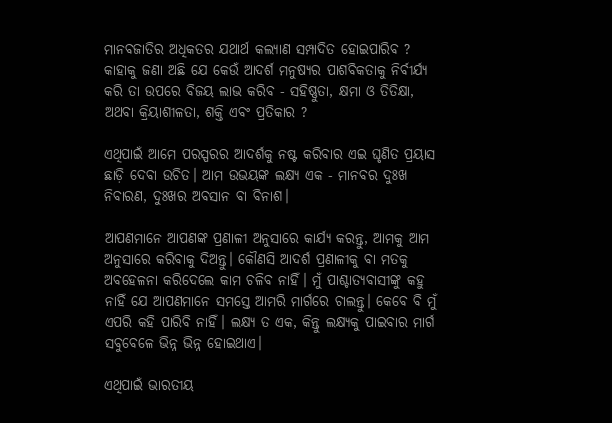ମାନବଜାତିର ଅଧିକତର ଯଥାର୍ଥ କଲ୍ୟାଣ ସମ୍ପାଦିତ ହୋଇପାରିବ ? କାହାକୁ ଜଣା ଅଛି ଯେ କେଉଁ ଆଦର୍ଶ ମନୁଷ୍ୟର ପାଶବିକତାକୁ ନିର୍ବୀର୍ଯ୍ୟ କରି ତା ଉପରେ ବିଜୟ ଲାଭ କରିବ - ସହିଷ୍ଣୁତା, କ୍ଷମା ଓ ତିତିକ୍ଷା, ଅଥବା କ୍ରିୟାଶୀଳତା, ଶକ୍ତି ଏବଂ ପ୍ରତିକାର ?

ଏଥିପାଇଁ ଆମେ ପରସ୍ପରର ଆଦର୍ଶକୁ ନଷ୍ଟ କରିବାର ଏଇ ଘୃଣିତ ପ୍ରୟାସ ଛାଡ଼ି ଦେବା ଉଚିତ। ଆମ ଉଭୟଙ୍କ ଲକ୍ଷ୍ୟ ଏକ - ମାନବର ଦୁଃଖ ନିବାରଣ, ଦୁଃଖର ଅବସାନ ବା ବିନାଶ।

ଆପଣମାନେ ଆପଣଙ୍କ ପ୍ରଣାଳୀ ଅନୁସାରେ କାର୍ଯ୍ୟ କରନ୍ତୁ, ଆମକୁ ଆମ ଅନୁସାରେ କରିବାକୁ ଦିଅନ୍ତୁ। କୌଣସି ଆଦର୍ଶ ପ୍ରଣାଳୀକୁ ବା ମତକୁ ଅବହେଳନା କରିଦେଲେ କାମ ଚଳିବ ନାହିଁ। ମୁଁ ପାଶ୍ଚାତ୍ୟବାସୀଙ୍କୁ କହୁ ନାହିଁ ଯେ ଆପଣମାନେ ସମସ୍ତେ ଆମରି ମାର୍ଗରେ ଚାଲନ୍ତୁ। କେବେ ବି ମୁଁ ଏପରି କହି ପାରିବି ନାହିଁ। ଲକ୍ଷ୍ୟ ତ ଏକ, କିନ୍ତୁ ଲକ୍ଷ୍ୟକୁ ପାଇବାର ମାର୍ଗ ସବୁବେଳେ ଭିନ୍ନ ଭିନ୍ନ ହୋଇଥାଏ।

ଏଥିପାଇଁ ଭାରତୀୟ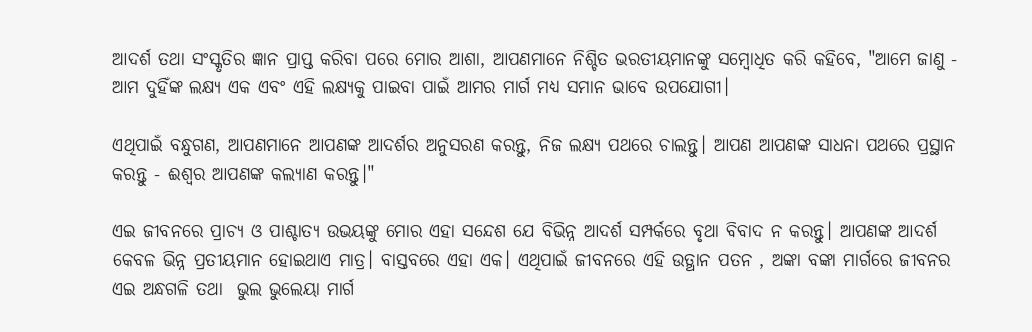ଆଦର୍ଶ ତଥା ସଂସ୍କୃତିର ଜ୍ଞାନ ପ୍ରାପ୍ତ କରିବା ପରେ ମୋର ଆଶା, ଆପଣମାନେ ନିଶ୍ଚିତ ଭରତୀୟମାନଙ୍କୁ ସମ୍ବୋଧିତ କରି କହିବେ, "ଆମେ ଜାଣୁ - ଆମ ଦୁହିଁଙ୍କ ଲକ୍ଷ୍ୟ ଏକ ଏବଂ ଏହି ଲକ୍ଷ୍ୟକୁ ପାଇବା ପାଇଁ ଆମର ମାର୍ଗ ମଧ୍ୟ ସମାନ ଭାବେ ଉପଯୋଗୀ।

ଏଥିପାଇଁ ବନ୍ଧୁଗଣ, ଆପଣମାନେ ଆପଣଙ୍କ ଆଦର୍ଶର ଅନୁସରଣ କରନ୍ତୁ, ନିଜ ଲକ୍ଷ୍ୟ ପଥରେ ଚାଲନ୍ତୁ। ଆପଣ ଆପଣଙ୍କ ସାଧନା ପଥରେ ପ୍ରସ୍ଥାନ କରନ୍ତୁ - ଈଶ୍ୱର ଆପଣଙ୍କ କଲ୍ୟାଣ କରନ୍ତୁ।"

ଏଇ ଜୀବନରେ ପ୍ରାଚ୍ୟ ଓ ପାଶ୍ଚାତ୍ୟ ଉଭୟଙ୍କୁ ମୋର ଏହା ସନ୍ଦେଶ ଯେ ବିଭିନ୍ନ ଆଦର୍ଶ ସମ୍ପର୍କରେ ବୃଥା ବିବାଦ ନ କରନ୍ତୁ। ଆପଣଙ୍କ ଆଦର୍ଶ  କେବଳ ଭିନ୍ନ ପ୍ରତୀୟମାନ ହୋଇଥାଏ ମାତ୍ର। ବାସ୍ତବରେ ଏହା ଏକ। ଏଥିପାଇଁ ଜୀବନରେ ଏହି ଉତ୍ଥାନ ପତନ , ଅଙ୍କା ବଙ୍କା ମାର୍ଗରେ ଜୀବନର ଏଇ ଅନ୍ଧଗଳି ତଥା  ଭୁଲ ଭୁଲେୟା ମାର୍ଗ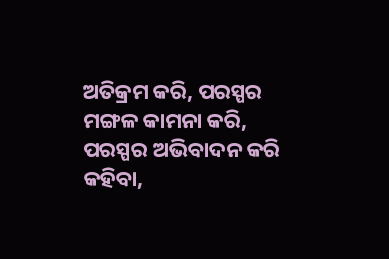ଅତିକ୍ରମ କରି, ପରସ୍ପର ମଙ୍ଗଳ କାମନା କରି, ପରସ୍ପର ଅଭିବାଦନ କରି କହିବା,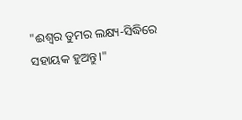"ଈଶ୍ୱର ତୁମର ଲକ୍ଷ୍ୟ-ସିଦ୍ଧିରେ ସହାୟକ ହୁଅନ୍ତୁ।"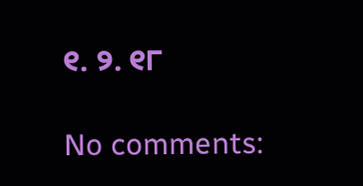୧. ୨. ୧୮

No comments: